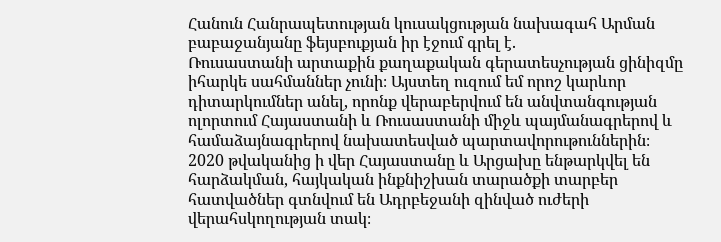Հանուն Հանրապետության կուսակցության նախագահ Արման բաբաջանյանը ֆեյսբուքյան իր էջում գրել է.
Ռուսաստանի արտաքին քաղաքական գերատեսչության ցինիզմը իհարկե սահմաններ չունի։ Այստեղ ուզում եմ որոշ կարևոր դիտարկումներ անել, որոնք վերաբերվում են անվտանգության ոլորտում Հայաստանի և Ռուսաստանի միջև պայմանագրերով և համաձայնագրերով նախատեսված պարտավորութուններին։
2020 թվականից ի վեր Հայաստանը և Արցախը ենթարկվել են հարձակման, հայկական ինքնիշխան տարածքի տարբեր հատվածներ գտնվում են Ադրբեջանի զինված ուժերի վերահսկողության տակ։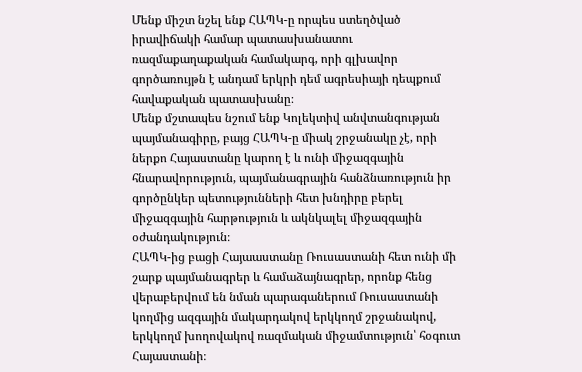Մենք միշտ նշել ենք ՀԱՊԿ-ը որպես ստեղծված իրավիճակի համար պատասխանատու ռազմաքաղաքական համակարգ, որի գլխավոր գործառույթն է անդամ երկրի դեմ ագրեսիայի դեպքում հավաքական պատասխանը։
Մենք մշտապես նշում ենք Կոլեկտիվ անվտանգության պայմանագիրը, բայց ՀԱՊԿ-ը միակ շրջանակը չէ, որի ներքո Հայաստանը կարող է և ունի միջազգային հնարավորություն, պայմանագրային հանձնառություն իր գործընկեր պետությունների հետ խնդիրը բերել միջազգային հարթություն և ակնկալել միջազգային օժանդակություն։
ՀԱՊԿ-ից բացի Հայաաստանը Ռուսաստանի հետ ունի մի շարք պայմանագրեր և համաձայնագրեր, որոնք հենց վերաբերվում են նման պարագաներում Ռուսաստանի կողմից ազգային մակարդակով երկկողմ շրջանակով, երկկողմ խողովակով ռազմական միջամտություն՝ հօգուտ Հայաստանի։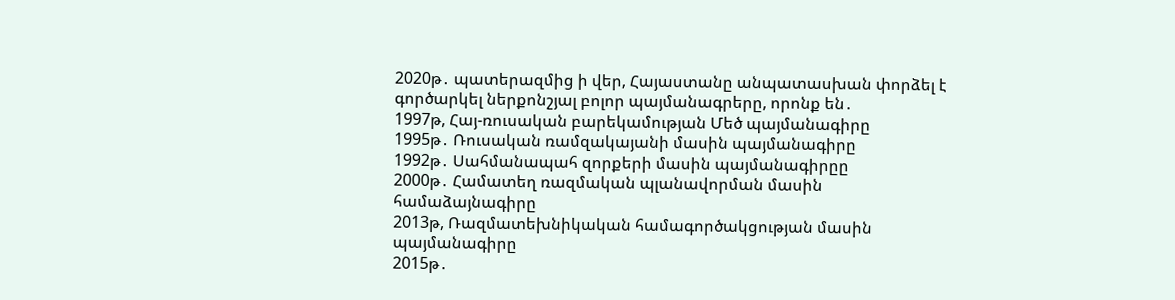2020թ․ պատերազմից ի վեր, Հայաստանը անպատասխան փորձել է գործարկել ներքոնշյալ բոլոր պայմանագրերը, որոնք են․
1997թ, Հայ-ռուսական բարեկամության Մեծ պայմանագիրը
1995թ․ Ռուսական ռամզակայանի մասին պայմանագիրը
1992թ․ Սահմանապահ զորքերի մասին պայմանագիրըը
2000թ․ Համատեղ ռազմական պլանավորման մասին համաձայնագիրը
2013թ, Ռազմատեխնիկական համագործակցության մասին պայմանագիրը
2015թ․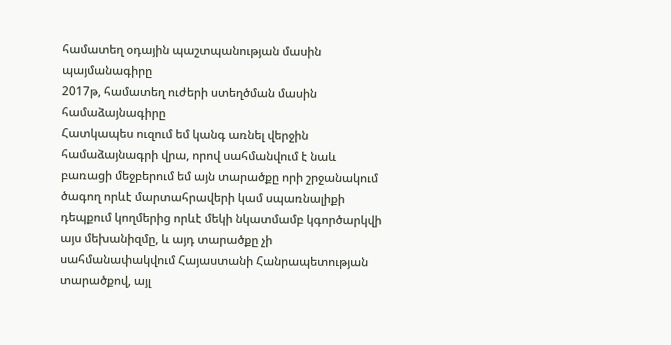համատեղ օդային պաշտպանության մասին պայմանագիրը
2017թ, համատեղ ուժերի ստեղծման մասին համաձայնագիրը
Հատկապես ուզում եմ կանգ առնել վերջին համաձայնագրի վրա, որով սահմանվում է նաև բառացի մեջբերում եմ այն տարածքը որի շրջանակում ծագող որևէ մարտահրավերի կամ սպառնալիքի դեպքում կողմերից որևէ մեկի նկատմամբ կգործարկվի այս մեխանիզմը, և այդ տարածքը չի սահմանափակվում Հայաստանի Հանրապետության տարածքով, այլ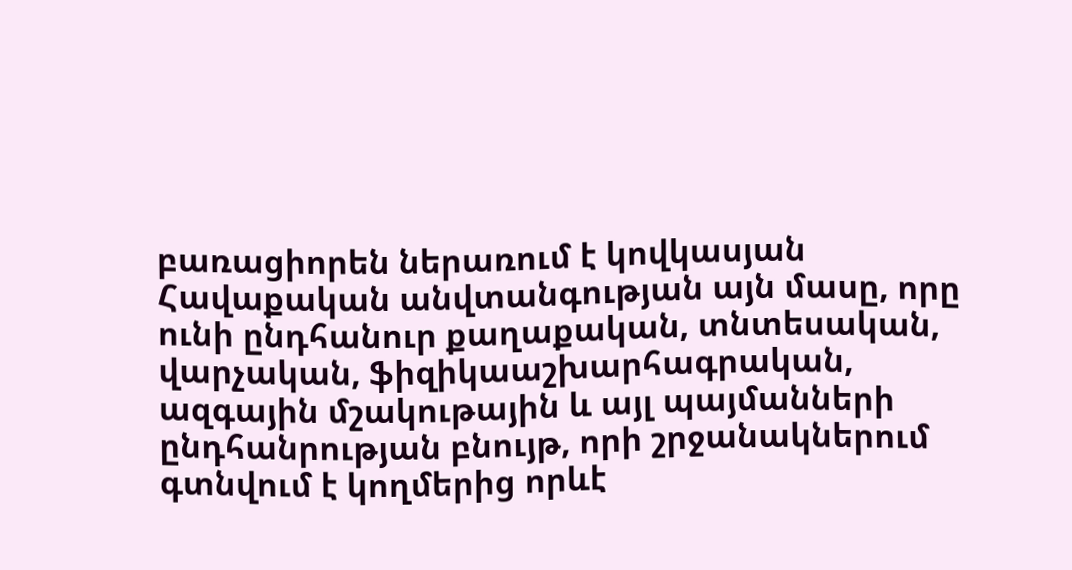բառացիորեն ներառում է կովկասյան Հավաքական անվտանգության այն մասը, որը ունի ընդհանուր քաղաքական, տնտեսական, վարչական, ֆիզիկաաշխարհագրական, ազգային մշակութային և այլ պայմանների ընդհանրության բնույթ, որի շրջանակներում գտնվում է կողմերից որևէ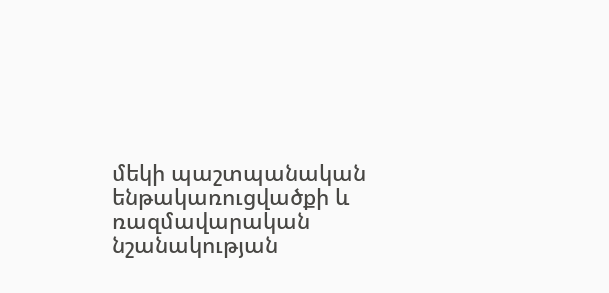մեկի պաշտպանական ենթակառուցվածքի և ռազմավարական նշանակության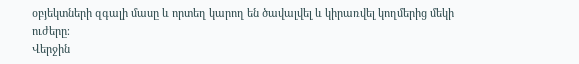օբյեկտների զգալի մասը և որտեղ կարող են ծավալվել և կիրառվել կողմերից մեկի ուժերը։
Վերջին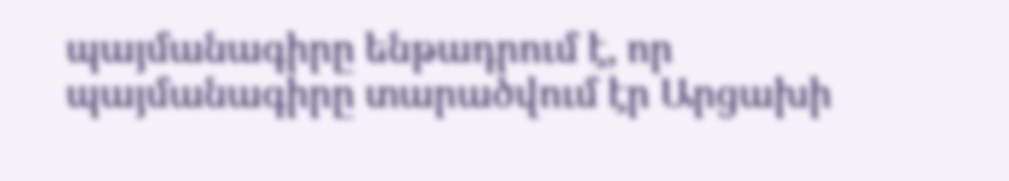պայմանագիրը ենթադրում է, որ պայմանագիրը տարածվում էր Արցախի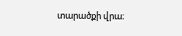տարածքի վրա։